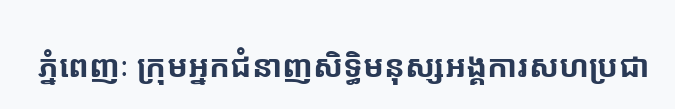ភ្នំពេញៈ ក្រុមអ្នកជំនាញសិទ្ធិមនុស្សអង្គការសហប្រជា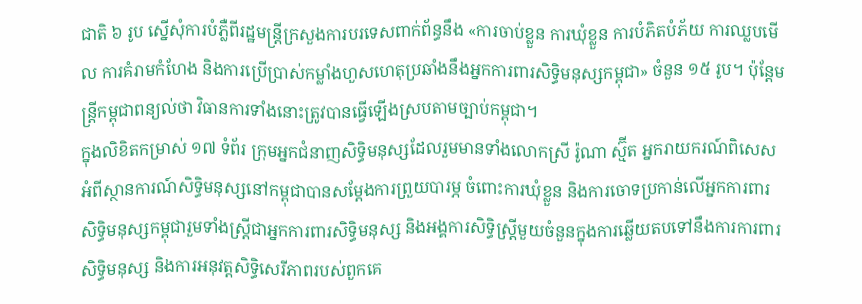ជាតិ ៦ រូប ស្នើសុំការបំភ្លឺពីរដ្ឋមន្ត្រីក្រសួងការបរទេសពាក់ព័ន្ធនឹង «ការចាប់ខ្លួន ការឃុំខ្លួន ការបំភិតបំភ័យ ការឈ្លបមើល ការគំរាមកំហែង និងការប្រើប្រាស់កម្លាំងហួសហេតុប្រឆាំងនឹងអ្នកការពារសិទ្ធិមនុស្សកម្ពុជា» ចំនួន ១៥ រូប។ ប៉ុន្តែមន្ត្រីកម្ពុជាពន្យល់ថា វិធានការទាំងនោះត្រូវបានធ្វើឡើងស្របតាមច្បាប់កម្ពុជា។
ក្នុងលិខិតកម្រាស់ ១៧ ទំព័រ ក្រុមអ្នកជំនាញសិទ្ធិមនុស្សដែលរួមមានទាំងលោកស្រី រ៉ូណា ស្ម៊ីត អ្នករាយករណ៍ពិសេសអំពីស្ថានការណ៍សិទ្ធិមនុស្សនៅកម្ពុជាបានសម្តែងការព្រួយបារម្ភ ចំពោះការឃុំខ្លួន និងការចោទប្រកាន់លើអ្នកការពារសិទ្ធិមនុស្សកម្ពុជារួមទាំងស្ត្រីជាអ្នកការពារសិទ្ធិមនុស្ស និងអង្គការសិទ្ធិស្ត្រីមួយចំនួនក្នុងការឆ្លើយតបទៅនឹងការការពារសិទ្ធិមនុស្ស និងការអនុវត្តសិទ្ធិសេរីភាពរបស់ពួកគេ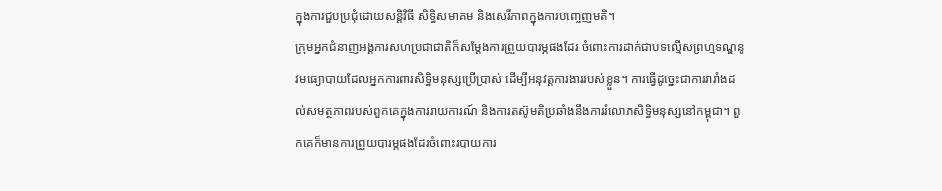ក្នុងការជួបប្រជុំដោយសន្តិវិធី សិទ្ធិសមាគម និងសេរីភាពក្នុងការបញ្ចេញមតិ។
ក្រុមអ្នកជំនាញអង្គការសហប្រជាជាតិក៏សម្តែងការព្រួយបារម្ភផងដែរ ចំពោះការដាក់ជាបទល្មើសព្រហ្មទណ្ឌនូវមធ្យោបាយដែលអ្នកការពារសិទ្ធិមនុស្សប្រើប្រាស់ ដើម្បីអនុវត្តការងាររបស់ខ្លួន។ ការធ្វើដូច្នេះជាការរារាំងដល់សមត្ថភាពរបស់ពួកគេក្នុងការរាយការណ៍ និងការតស៊ូមតិប្រឆាំងនឹងការរំលោភសិទ្ធិមនុស្សនៅកម្ពុជា។ ពួកគេក៏មានការព្រួយបារម្ភផងដែរចំពោះរបាយការ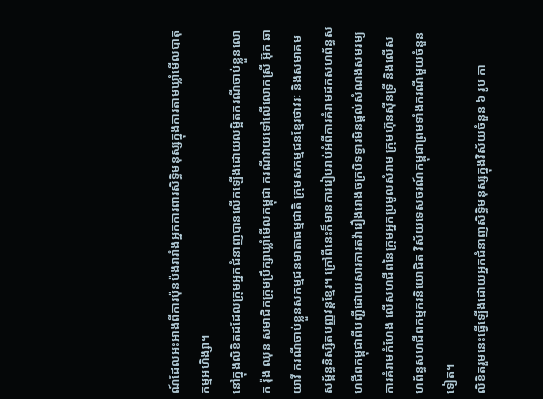ណ៍ដែលអះអាងពីការប៉ុនប៉ងរារាំងអ្នកការពារសិទ្ធិមនុស្សក្នុងការតាមឃ្លាំមើលបាតុកម្មអហិង្សា។
នៅក្នុងលិខិតដដែលក្រុមអ្នកជំនាញបានលើកឡើងដោយលម្អិតករណីចាប់ខ្លួនលោក រ៉ុង ឈុន សមាជិកក្រុមប្រឹក្សាឃ្លាំមើលកម្ពុជា ករណីវាយទៅលើលោកស្រី អ៊ុក ឆាយាវី ករណីចាប់ខ្លួនសកម្មជនមាតាធម្មជាតិ ក្រុមសកម្មជនខ្មែរថាវរៈ និងសមាគមសម្ព័ន្ធនិស្សិតបញ្ញវន្តខ្មែរ។ ក្រៅពីនេះក៏មានការរៀបរាប់អំពីការគំរាមដកសហព័ន្ធសហជីពកម្ពុជាពីបញ្ជីដោយសារការតវ៉ារឿងរោងចក្របិទទ្វារមិនផ្ដល់សំណងសមរម្យ ការគំរាមកំហែង លើសហជីពនៃក្រុមអ្នកប្រមូលសំរាម ក្រុមហ៊ុនស៊ីនទ្រី និងលើសហព័ន្ធសហជីពកម្មករនិយោជិត វិស័យទេសចរណ៍កម្ពុជាព្រមទាំងករណីមួយចំនួនទៀត។
លិខិតរួមនេះធ្វើឡើងដោយអ្នកជំនាញសិទ្ធិមនុស្សក្នុងវិស័យចំនួន ៦ រូប កា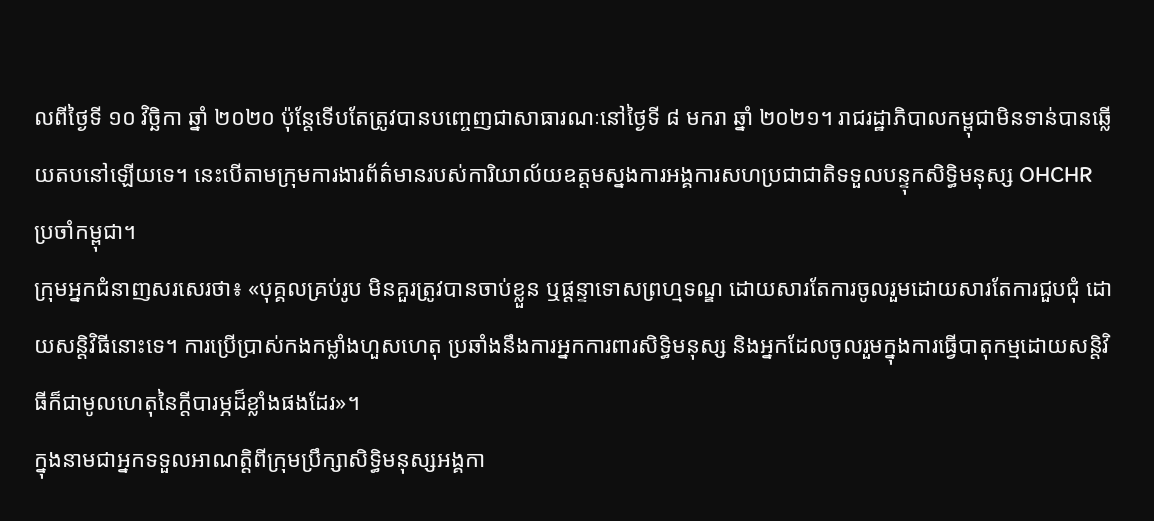លពីថ្ងៃទី ១០ វិច្ឆិកា ឆ្នាំ ២០២០ ប៉ុន្តែទើបតែត្រូវបានបញ្ចេញជាសាធារណៈនៅថ្ងៃទី ៨ មករា ឆ្នាំ ២០២១។ រាជរដ្ឋាភិបាលកម្ពុជាមិនទាន់បានឆ្លើយតបនៅឡើយទេ។ នេះបើតាមក្រុមការងារព័ត៌មានរបស់ការិយាល័យឧត្តមស្នងការអង្គការសហប្រជាជាតិទទួលបន្ទុកសិទ្ធិមនុស្ស OHCHR ប្រចាំកម្ពុជា។
ក្រុមអ្នកជំនាញសរសេរថា៖ «បុគ្គលគ្រប់រូប មិនគួរត្រូវបានចាប់ខ្លួន ឬផ្ដន្ទាទោសព្រហ្មទណ្ឌ ដោយសារតែការចូលរួមដោយសារតែការជួបជុំ ដោយសន្តិវិធីនោះទេ។ ការប្រើប្រាស់កងកម្លាំងហួសហេតុ ប្រឆាំងនឹងការអ្នកការពារសិទ្ធិមនុស្ស និងអ្នកដែលចូលរួមក្នុងការធ្វើបាតុកម្មដោយសន្តិវិធីក៏ជាមូលហេតុនៃក្ដីបារម្ភដ៏ខ្លាំងផងដែរ»។
ក្នុងនាមជាអ្នកទទួលអាណត្តិពីក្រុមប្រឹក្សាសិទ្ធិមនុស្សអង្គកា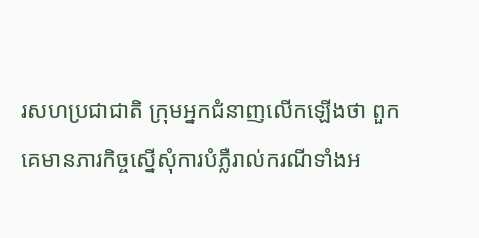រសហប្រជាជាតិ ក្រុមអ្នកជំនាញលើកឡើងថា ពួកគេមានភារកិច្ចស្នើសុំការបំភ្លឺរាល់ករណីទាំងអ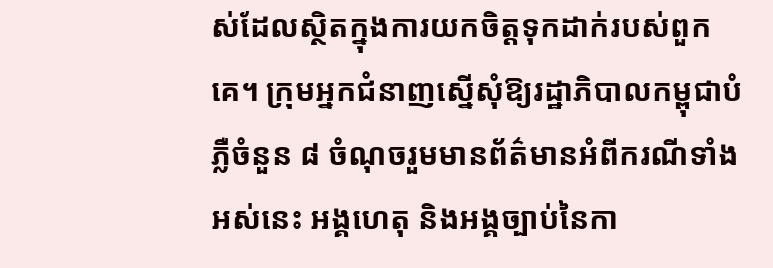ស់ដែលស្ថិតក្នុងការយកចិត្តទុកដាក់របស់ពួកគេ។ ក្រុមអ្នកជំនាញស្នើសុំឱ្យរដ្ឋាភិបាលកម្ពុជាបំភ្លឺចំនួន ៨ ចំណុចរួមមានព័ត៌មានអំពីករណីទាំងអស់នេះ អង្គហេតុ និងអង្គច្បាប់នៃកា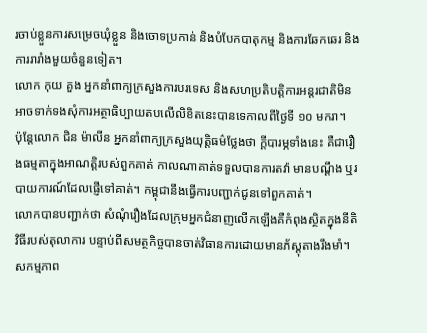រចាប់ខ្លួនការសម្រេចឃុំខ្លួន និងចោទប្រកាន់ និងបំបែកបាតុកម្ម និងការឆែកឆេរ និងការរារាំងមួយចំនួនទៀត។
លោក កុយ គួង អ្នកនាំពាក្យក្រសួងការបរទេស និងសហប្រតិបត្តិការអន្តរជាតិមិនអាចទាក់ទងសុំការអត្ថាធិប្បាយតបលើលិខិតនេះបានទេកាលពីថ្ងៃទី ១០ មករា។
ប៉ុន្តែលោក ជិន ម៉ាលីន អ្នកនាំពាក្យក្រសួងយុត្តិធម៌ថ្លែងថា ក្ដីបារម្ភទាំងនេះ គឺជារឿងធម្មតាក្នុងអាណត្តិរបស់ពួកគាត់ កាលណាគាត់ទទួលបានការតវ៉ា មានបណ្ដឹង ឬរបាយការណ៍ដែលផ្ញើទៅគាត់។ កម្ពុជានឹងធ្វើការបញ្ជាក់ជូនទៅពួកគាត់។
លោកបានបញ្ជាក់ថា សំណុំរឿងដែលក្រុមអ្នកជំនាញលើកឡើងគឺកំពុងស្ថិតក្នុងនីតិវិធីរបស់តុលាការ បន្ទាប់ពីសមត្ថកិច្ចបានចាត់វិធានការដោយមានភ័ស្តុតាងរឹងមាំ។ សកម្មភាព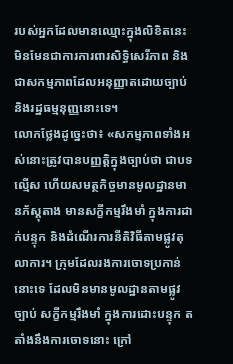របស់អ្នកដែលមានឈ្មោះក្នុងលិខិតនេះ មិនមែនជាការការពារសិទ្ធិសេរីភាព និងជាសកម្មភាពដែលអនុញ្ញាតដោយច្បាប់ និងរដ្ឋធម្មនុញ្ញនោះទេ។
លោកថ្លែងដូច្នេះថា៖ «សកម្មភាពទាំងអស់នោះត្រូវបានបញ្ញត្តិក្នុងច្បាប់ថា ជាបទល្មើស ហើយសមត្ថកិច្ចមានមូលដ្ឋានមានភ័ស្តុតាង មានសក្ខីកម្មរឹងមាំ ក្នុងការដាក់បន្ទុក និងដំណើរការនីតិវិធីតាមផ្លូវតុលាការ។ ក្រុមដែលរងការចោទប្រកាន់នោះទេ ដែលមិនមានមូលដ្ឋានតាមផ្លូវច្បាប់ សក្ខីកម្មរឹងមាំ ក្នុងការដោះបន្ទុក តតាំងនឹងការចោទនោះ ក្រៅ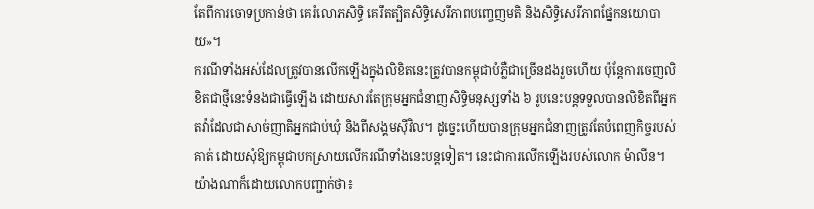តែពីការចោទប្រកាន់ថា គេរំលោភសិទ្ធិ គេរឹតត្បិតសិទ្ធិសេរីភាពបញ្ចេញមតិ និងសិទ្ធិសេរីភាពផ្នែកនយោបាយ»។
ករណីទាំងអស់ដែលត្រូវបានលើកឡើងក្នុងលិខិតនេះត្រូវបានកម្ពុជាបំភ្លឺជាច្រើនដងរួចហើយ ប៉ុន្តែការចេញលិខិតជាថ្មីនេះទំនងជាធ្វើឡើង ដោយសារតែក្រុមអ្នកជំនាញសិទ្ធិមនុស្សទាំង ៦ រូបនេះបន្តទទួលបានលិខិតពីអ្នកតវ៉ាដែលជាសាច់ញាតិអ្នកជាប់ឃុំ និងពីសង្គមស៊ីវិល។ ដូច្នេះហើយបានក្រុមអ្នកជំនាញត្រូវតែបំពេញកិច្ចរបស់គាត់ ដោយសុំឱ្យកម្ពុជាបកស្រាយលើករណីទាំងនេះបន្តទៀត។ នេះជាការលើកឡើងរបស់លោក ម៉ាលីន។
យ៉ាងណាក៏ដោយលោកបញ្ជាក់ថា៖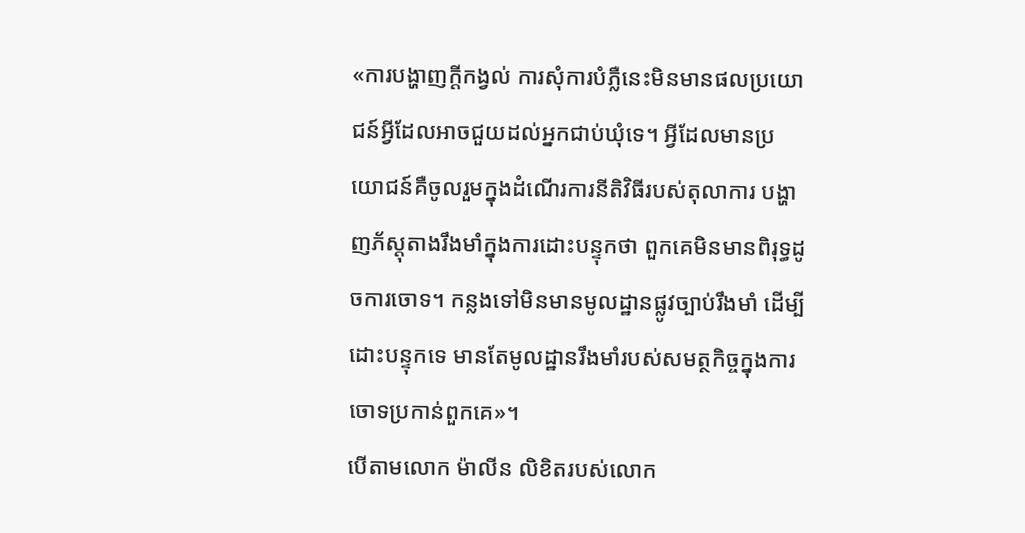«ការបង្ហាញក្ដីកង្វល់ ការសុំការបំភ្លឺនេះមិនមានផលប្រយោជន៍អ្វីដែលអាចជួយដល់អ្នកជាប់ឃុំទេ។ អ្វីដែលមានប្រយោជន៍គឺចូលរួមក្នុងដំណើរការនីតិវិធីរបស់តុលាការ បង្ហាញភ័ស្តុតាងរឹងមាំក្នុងការដោះបន្ទុកថា ពួកគេមិនមានពិរុទ្ធដូចការចោទ។ កន្លងទៅមិនមានមូលដ្ឋានផ្លូវច្បាប់រឹងមាំ ដើម្បីដោះបន្ទុកទេ មានតែមូលដ្ឋានរឹងមាំរបស់សមត្ថកិច្ចក្នុងការចោទប្រកាន់ពួកគេ»។
បើតាមលោក ម៉ាលីន លិខិតរបស់លោក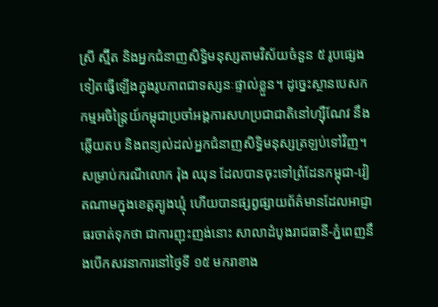ស្រី ស្ម៊ីត និងអ្នកជំនាញសិទ្ធិមនុស្សតាមវិស័យចំនួន ៥ រូបផ្សេងទៀតធ្វើឡើងក្នុងរូបភាពជាទស្សនៈផ្ទាល់ខ្លួន។ ដូច្នេះស្ថានបេសកកម្មអចិន្រៃ្តយ៍កម្ពុជាប្រចាំអង្គការសហប្រជាជាតិនៅហ្ស៊ឺណែវ នឹងឆ្លើយតប និងពន្យល់ដល់អ្នកជំនាញសិទ្ធិមនុស្សត្រឡប់ទៅវិញ។
សម្រាប់ករណីលោក រ៉ុង ឈុន ដែលបានចុះទៅព្រំដែនកម្ពុជា-វៀតណាមក្នុងខេត្តត្បូងឃ្មុំ ហើយបានផ្សព្វផ្សាយព័ត៌មានដែលអាជ្ញាធរចាត់ទុកថា ជាការញុះញង់នោះ សាលាដំបូងរាជធានី-ភ្នំពេញនឹងបើកសវនាការនៅថ្ងៃទី ១៥ មករាខាង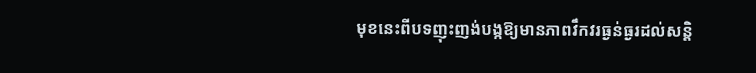មុខនេះពីបទញុះញង់បង្កឱ្យមានភាពវឹកវរធ្ងន់ធ្ងរដល់សន្តិ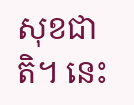សុខជាតិ។ នេះ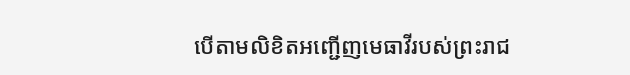បើតាមលិខិតអញ្ជើញមេធាវីរបស់ព្រះរាជ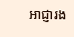អាជ្ញារង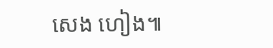សេង ហៀង៕